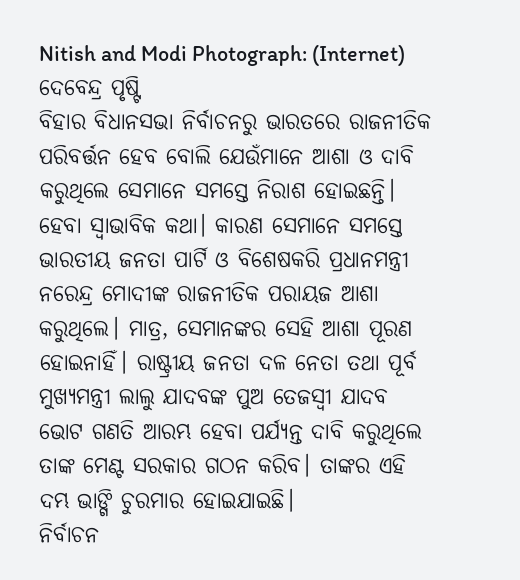Nitish and Modi Photograph: (Internet)
ଦେବେନ୍ଦ୍ର ପୃଷ୍ଟି
ବିହାର ବିଧାନସଭା ନିର୍ବାଚନରୁ ଭାରତରେ ରାଜନୀତିକ ପରିବର୍ତ୍ତନ ହେବ ବୋଲି ଯେଉଁମାନେ ଆଶା ଓ ଦାବି କରୁଥିଲେ ସେମାନେ ସମସ୍ତେ ନିରାଶ ହୋଇଛନ୍ତି। ହେବା ସ୍ୱାଭାବିକ କଥା। କାରଣ ସେମାନେ ସମସ୍ତେ ଭାରତୀୟ ଜନତା ପାର୍ଟି ଓ ବିଶେଷକରି ପ୍ରଧାନମନ୍ତ୍ରୀ ନରେନ୍ଦ୍ର ମୋଦୀଙ୍କ ରାଜନୀତିକ ପରାୟଜ ଆଶା କରୁଥିଲେ। ମାତ୍ର, ସେମାନଙ୍କର ସେହି ଆଶା ପୂରଣ ହୋଇନାହିଁ। ରାଷ୍ଟ୍ରୀୟ ଜନତା ଦଳ ନେତା ତଥା ପୂର୍ବ ମୁଖ୍ୟମନ୍ତ୍ରୀ ଲାଲୁ ଯାଦବଙ୍କ ପୁଅ ତେଜସ୍ୱୀ ଯାଦବ ଭୋଟ ଗଣତି ଆରମ୍ଭ ହେବା ପର୍ଯ୍ୟନ୍ତ ଦାବି କରୁଥିଲେ ତାଙ୍କ ମେଣ୍ଟ ସରକାର ଗଠନ କରିବ। ତାଙ୍କର ଏହି ଦମ୍ଭ ଭାଙ୍ଗି ଚୁରମାର ହୋଇଯାଇଛି।
ନିର୍ବାଚନ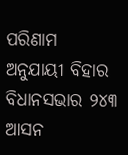ପରିଣାମ ଅନୁଯାୟୀ ବିହାର ବିଧାନସଭାର ୨୪୩ ଆସନ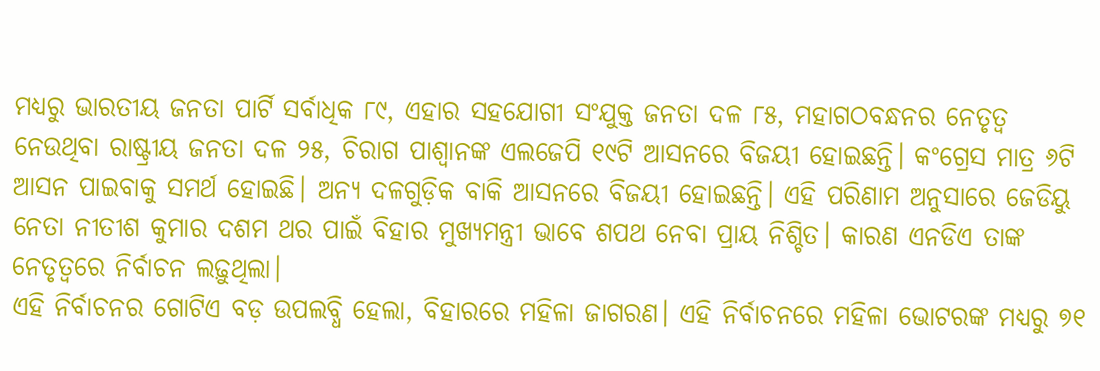ମଧ୍ୟରୁ ଭାରତୀୟ ଜନତା ପାର୍ଟି ସର୍ବାଧିକ ୮୯, ଏହାର ସହଯୋଗୀ ସଂଯୁକ୍ତ ଜନତା ଦଳ ୮୫, ମହାଗଠବନ୍ଧନର ନେତୃତ୍ୱ ନେଉଥିବା ରାଷ୍ଟ୍ରୀୟ ଜନତା ଦଳ ୨୫, ଚିରାଗ ପାଶ୍ୱାନଙ୍କ ଏଲଜେପି ୧୯ଟି ଆସନରେ ବିଜୟୀ ହୋଇଛନ୍ତି। କଂଗ୍ରେସ ମାତ୍ର ୬ଟି ଆସନ ପାଇବାକୁ ସମର୍ଥ ହୋଇଛି। ଅନ୍ୟ ଦଳଗୁଡ଼ିକ ବାକି ଆସନରେ ବିଜୟୀ ହୋଇଛନ୍ତି। ଏହି ପରିଣାମ ଅନୁସାରେ ଜେଡିୟୁ ନେତା ନୀତୀଶ କୁମାର ଦଶମ ଥର ପାଇଁ ବିହାର ମୁଖ୍ୟମନ୍ତ୍ରୀ ଭାବେ ଶପଥ ନେବା ପ୍ରାୟ ନିଶ୍ଚିତ। କାରଣ ଏନଡିଏ ତାଙ୍କ ନେତୃତ୍ୱରେ ନିର୍ବାଚନ ଲଢ଼ୁଥିଲା।
ଏହି ନିର୍ବାଚନର ଗୋଟିଏ ବଡ଼ ଉପଲବ୍ଧି ହେଲା, ବିହାରରେ ମହିଳା ଜାଗରଣ। ଏହି ନିର୍ବାଚନରେ ମହିଳା ଭୋଟରଙ୍କ ମଧ୍ୟରୁ ୭୧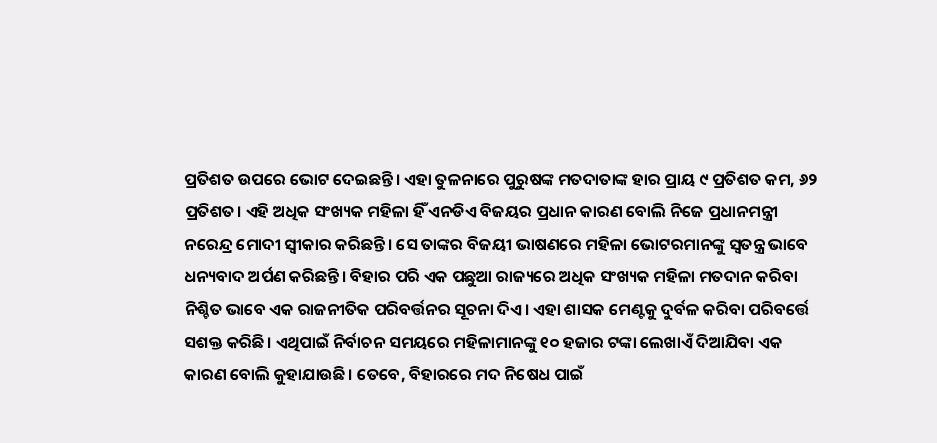ପ୍ରତିଶତ ଉପରେ ଭୋଟ ଦେଇଛନ୍ତି। ଏହା ତୁଳନାରେ ପୁରୁଷଙ୍କ ମତଦାତାଙ୍କ ହାର ପ୍ରାୟ ୯ ପ୍ରତିଶତ କମ, ୬୨ ପ୍ରତିଶତ। ଏହି ଅଧିକ ସଂଖ୍ୟକ ମହିଳା ହିଁ ଏନଡିଏ ବିଜୟର ପ୍ରଧାନ କାରଣ ବୋଲି ନିଜେ ପ୍ରଧାନମନ୍ତ୍ରୀ ନରେନ୍ଦ୍ର ମୋଦୀ ସ୍ୱୀକାର କରିଛନ୍ତି। ସେ ତାଙ୍କର ବିଜୟୀ ଭାଷଣରେ ମହିଳା ଭୋଟରମାନଙ୍କୁ ସ୍ୱତନ୍ତ୍ର ଭାବେ ଧନ୍ୟବାଦ ଅର୍ପଣ କରିଛନ୍ତି। ବିହାର ପରି ଏକ ପଛୁଆ ରାଜ୍ୟରେ ଅଧିକ ସଂଖ୍ୟକ ମହିଳା ମତଦାନ କରିବା ନିଶ୍ଚିତ ଭାବେ ଏକ ରାଜନୀତିକ ପରିବର୍ତ୍ତନର ସୂଚନା ଦିଏ। ଏହା ଶାସକ ମେଣ୍ଟକୁ ଦୁର୍ବଳ କରିବା ପରିବର୍ତ୍ତେ ସଶକ୍ତ କରିଛି। ଏଥିପାଇଁ ନିର୍ବାଚନ ସମୟରେ ମହିଳାମାନଙ୍କୁ ୧୦ ହଜାର ଟଙ୍କା ଲେଖାଏଁ ଦିଆଯିବା ଏକ କାରଣ ବୋଲି କୁହାଯାଉଛି। ତେବେ, ବିହାରରେ ମଦ ନିଷେଧ ପାଇଁ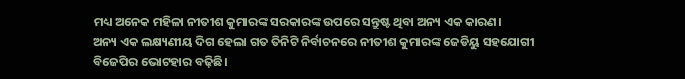ମଧ୍ୟ ଅନେକ ମହିଳା ନୀତୀଶ କୁମାରଙ୍କ ସରକାରଙ୍କ ଉପରେ ସନ୍ତୁଷ୍ଟ ଥିବା ଅନ୍ୟ ଏକ କାରଣ।
ଅନ୍ୟ ଏକ ଲକ୍ଷ୍ୟଣୀୟ ଦିଗ ହେଲା ଗତ ତିନିଟି ନିର୍ବାଚନରେ ନୀତୀଶ କୁମାରଙ୍କ ଜେଡିୟୁ ସହଯୋଗୀ ବିଜେପିର ଭୋଟହାର ବଢ଼ିଛି।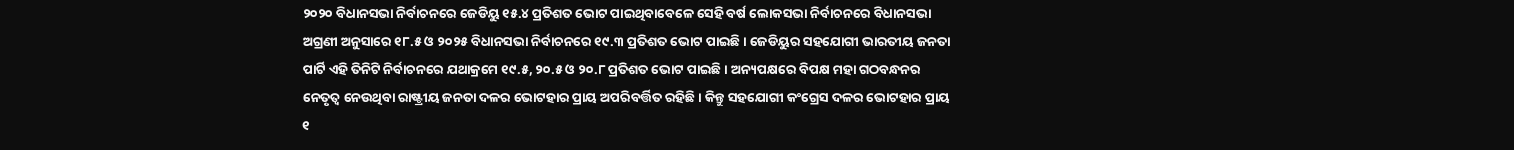୨୦୨୦ ବିଧାନସଭା ନିର୍ବାଚନରେ ଜେଡିୟୁ ୧୫.୪ ପ୍ରତିଶତ ଭୋଟ ପାଇଥିବାବେଳେ ସେହି ବର୍ଷ ଲୋକସଭା ନିର୍ବାଚନରେ ବିଧାନସଭା ଅଗ୍ରଣୀ ଅନୁସାରେ ୧୮.୫ ଓ ୨୦୨୫ ବିଧାନସଭା ନିର୍ବାଚନରେ ୧୯.୩ ପ୍ରତିଶତ ଭୋଟ ପାଇଛି। ଜେଡିୟୁର ସହଯୋଗୀ ଭାରତୀୟ ଜନତା ପାର୍ଟି ଏହି ତିନିଟି ନିର୍ବାଚନରେ ଯଥାକ୍ରମେ ୧୯.୫, ୨୦.୫ ଓ ୨୦.୮ ପ୍ରତିଶତ ଭୋଟ ପାଇଛି। ଅନ୍ୟପକ୍ଷରେ ବିପକ୍ଷ ମହା ଗଠବନ୍ଧନର ନେତୃତ୍ୱ ନେଉଥିବା ରାଷ୍ଟ୍ରୀୟ ଜନତା ଦଳର ଭୋଟହାର ପ୍ରାୟ ଅପରିବର୍ତ୍ତିତ ରହିଛି। କିନ୍ତୁ ସହଯୋଗୀ କଂଗ୍ରେସ ଦଳର ଭୋଟହାର ପ୍ରାୟ ୧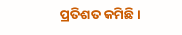ପ୍ରତିଶତ କମିଛି।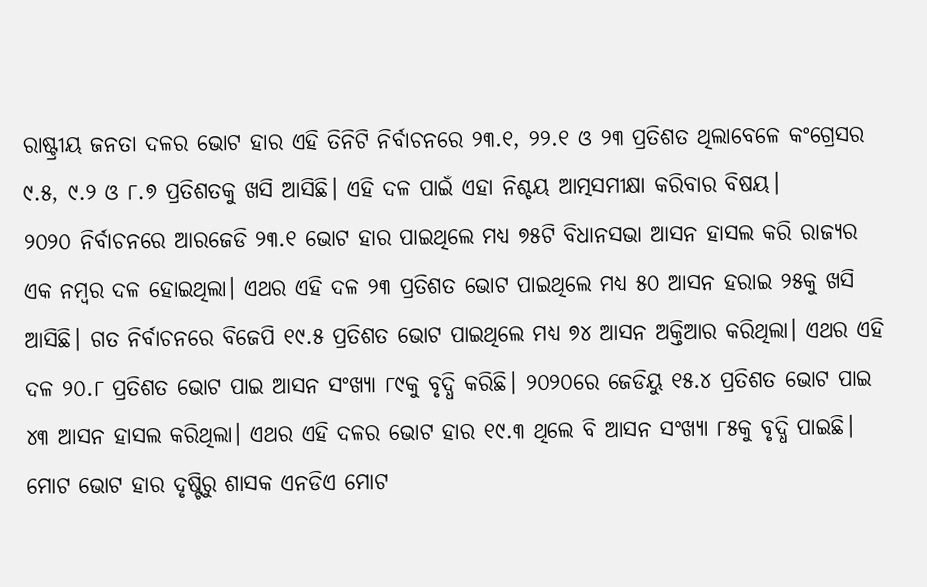ରାଷ୍ଟ୍ରୀୟ ଜନତା ଦଳର ଭୋଟ ହାର ଏହି ତିନିଟି ନିର୍ବାଚନରେ ୨୩.୧, ୨୨.୧ ଓ ୨୩ ପ୍ରତିଶତ ଥିଲାବେଳେ କଂଗ୍ରେସର ୯.୫, ୯.୨ ଓ ୮.୭ ପ୍ରତିଶତକୁ ଖସି ଆସିଛି। ଏହି ଦଳ ପାଇଁ ଏହା ନିଶ୍ଚୟ ଆତ୍ମସମୀକ୍ଷା କରିବାର ବିଷୟ।
୨୦୨୦ ନିର୍ବାଚନରେ ଆରଜେଡି ୨୩.୧ ଭୋଟ ହାର ପାଇଥିଲେ ମଧ୍ୟ ୭୫ଟି ବିଧାନସଭା ଆସନ ହାସଲ କରି ରାଜ୍ୟର ଏକ ନମ୍ବର ଦଳ ହୋଇଥିଲା। ଏଥର ଏହି ଦଳ ୨୩ ପ୍ରତିଶତ ଭୋଟ ପାଇଥିଲେ ମଧ୍ୟ ୫୦ ଆସନ ହରାଇ ୨୫କୁ ଖସି ଆସିଛି। ଗତ ନିର୍ବାଚନରେ ବିଜେପି ୧୯.୫ ପ୍ରତିଶତ ଭୋଟ ପାଇଥିଲେ ମଧ୍ୟ ୭୪ ଆସନ ଅକ୍ତିଆର କରିଥିଲା। ଏଥର ଏହି ଦଳ ୨୦.୮ ପ୍ରତିଶତ ଭୋଟ ପାଇ ଆସନ ସଂଖ୍ୟା ୮୯କୁ ବୃଦ୍ଧି କରିଛି। ୨୦୨୦ରେ ଜେଡିୟୁ ୧୫.୪ ପ୍ରତିଶତ ଭୋଟ ପାଇ ୪୩ ଆସନ ହାସଲ କରିଥିଲା। ଏଥର ଏହି ଦଳର ଭୋଟ ହାର ୧୯.୩ ଥିଲେ ବି ଆସନ ସଂଖ୍ୟା ୮୫କୁ ବୃଦ୍ଧି ପାଇଛି। ମୋଟ ଭୋଟ ହାର ଦୃଷ୍ଟିରୁ ଶାସକ ଏନଡିଏ ମୋଟ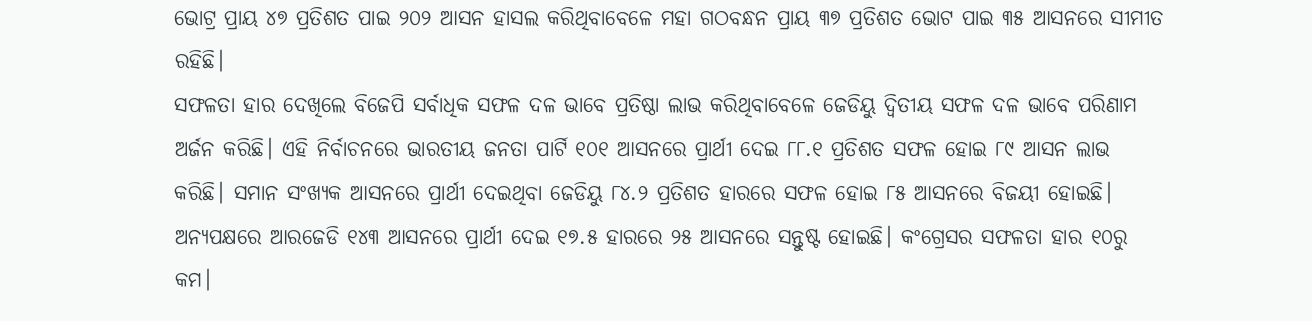ଭୋଟ୍ର ପ୍ରାୟ ୪୭ ପ୍ରତିଶତ ପାଇ ୨୦୨ ଆସନ ହାସଲ କରିଥିବାବେଳେ ମହା ଗଠବନ୍ଧନ ପ୍ରାୟ ୩୭ ପ୍ରତିଶତ ଭୋଟ ପାଇ ୩୫ ଆସନରେ ସୀମୀତ ରହିଛି।
ସଫଳତା ହାର ଦେଖିଲେ ବିଜେପି ସର୍ବାଧିକ ସଫଳ ଦଳ ଭାବେ ପ୍ରତିଷ୍ଠା ଲାଭ କରିଥିବାବେଳେ ଜେଡିୟୁ ଦ୍ୱିତୀୟ ସଫଳ ଦଳ ଭାବେ ପରିଣାମ ଅର୍ଜନ କରିଛି। ଏହି ନିର୍ବାଚନରେ ଭାରତୀୟ ଜନତା ପାର୍ଟି ୧୦୧ ଆସନରେ ପ୍ରାର୍ଥୀ ଦେଇ ୮୮.୧ ପ୍ରତିଶତ ସଫଳ ହୋଇ ୮୯ ଆସନ ଲାଭ କରିଛି। ସମାନ ସଂଖ୍ୟକ ଆସନରେ ପ୍ରାର୍ଥୀ ଦେଇଥିବା ଜେଡିୟୁ ୮୪.୨ ପ୍ରତିଶତ ହାରରେ ସଫଳ ହୋଇ ୮୫ ଆସନରେ ବିଜୟୀ ହୋଇଛି। ଅନ୍ୟପକ୍ଷରେ ଆରଜେଡି ୧୪୩ ଆସନରେ ପ୍ରାର୍ଥୀ ଦେଇ ୧୭.୫ ହାରରେ ୨୫ ଆସନରେ ସନ୍ତୁଷ୍ଟ ହୋଇଛି। କଂଗ୍ରେସର ସଫଳତା ହାର ୧୦ରୁ କମ।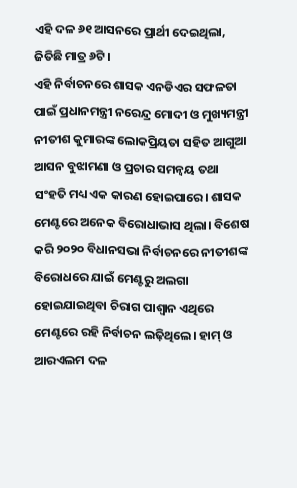ଏହି ଦଳ ୬୧ ଆସନରେ ପ୍ରାର୍ଥୀ ଦେଇଥିଲା, ଜିତିଛି ମାତ୍ର ୬ଟି।
ଏହି ନିର୍ବାଚନରେ ଶାସକ ଏନଡିଏର ସଫଳତା ପାଇଁ ପ୍ରଧାନମନ୍ତ୍ରୀ ନରେନ୍ଦ୍ର ମୋଦୀ ଓ ମୁଖ୍ୟମନ୍ତ୍ରୀ ନୀତୀଶ କୁମାରଙ୍କ ଲୋକପ୍ରିୟତା ସହିତ ଆଗୁଆ ଆସନ ବୁଝାମଣା ଓ ପ୍ରଚାର ସମନ୍ୱୟ ତଥା ସଂହତି ମଧ୍ୟ ଏକ କାରଣ ହୋଇପାରେ। ଶାସକ ମେଣ୍ଟରେ ଅନେକ ବିରୋଧାଭାସ ଥିଲା। ବିଶେଷ କରି ୨୦୨୦ ବିଧାନସଭା ନିର୍ବାଚନରେ ନୀତୀଶଙ୍କ ବିରୋଧରେ ଯାଇଁ ମେଣ୍ଟରୁ ଅଲଗା ହୋଇଯାଇଥିବା ଚିରାଗ ପାଶ୍ୱାନ ଏଥିରେ ମେଣ୍ଟରେ ରହି ନିର୍ବାଚନ ଲଢ଼ିଥିଲେ। ହାମ୍ ଓ ଆରଏଲମ ଦଳ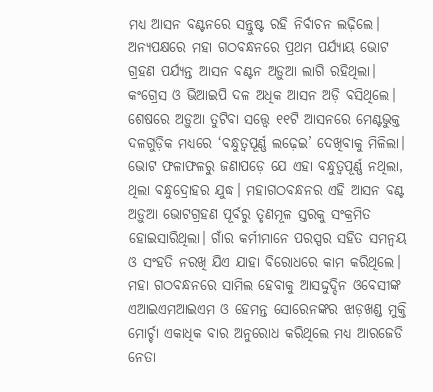ମଧ୍ୟ ଆସନ ବଣ୍ଟନରେ ସନ୍ତୁଷ୍ଟ ରହି ନିର୍ବାଚନ ଲଢ଼ିଲେ। ଅନ୍ୟପକ୍ଷରେ ମହା ଗଠବନ୍ଧନରେ ପ୍ରଥମ ପର୍ଯ୍ୟାୟ ଭୋଟ ଗ୍ରହଣ ପର୍ଯ୍ୟନ୍ତ ଆସନ ବଣ୍ଟନ ଅଡ଼ୁଆ ଲାଗି ରହିଥିଲା। କଂଗ୍ରେସ ଓ ଭିଆଇପି ଦଳ ଅଧିକ ଆସନ ଅଡ଼ି ବସିଥିଲେ। ଶେଷରେ ଅଡ଼ୁଆ ତୁଟିବା ସତ୍ତ୍ୱେ ୧୧ଟି ଆସନରେ ମେଣ୍ଟଭୁକ୍ତ ଦଳଗୁଡ଼ିକ ମଧ୍ୟରେ ‘ବନ୍ଧୁତ୍ୱପୂର୍ଣ୍ଣ ଲଢ଼େଇ’ ଦେଖିବାକୁ ମିଳିଲା। ଭୋଟ ଫଳାଫଳରୁ ଜଣାପଡ଼େ ଯେ ଏହା ବନ୍ଧୁତ୍ୱପୂର୍ଣ୍ଣ ନଥିଲା, ଥିଲା ବନ୍ଧୁଦ୍ରୋହର ଯୁଦ୍ଧ। ମହାଗଠବନ୍ଧନର ଏହି ଆସନ ବଣ୍ଟ ଅଡ଼ୁଆ ଭୋଟଗ୍ରହଣ ପୂର୍ବରୁ ତୃଣମୂଳ ସ୍ତରକୁ ସଂକ୍ରମିତ ହୋଇସାରିଥିଲା। ଗାଁର କର୍ମୀମାନେ ପରସ୍ପର ସହିତ ସମନ୍ୱୟ ଓ ସଂହତି ନରଖି ଯିଏ ଯାହା ବିରୋଧରେ କାମ କରିଥିଲେ।
ମହା ଗଠବନ୍ଧନରେ ସାମିଲ ହେବାକୁ ଆସଦ୍ଦୁଦ୍ଦିନ ଓବେସୀଙ୍କ ଏଆଇଏମଆଇଏମ ଓ ହେମନ୍ତ ସୋରେନଙ୍କର ଝାଡ଼ଖଣ୍ଡ ମୁକ୍ତି ମୋର୍ଚ୍ଚା ଏକାଧିକ ବାର ଅନୁରୋଧ କରିଥିଲେ ମଧ୍ୟ ଆରଜେଡି ନେତା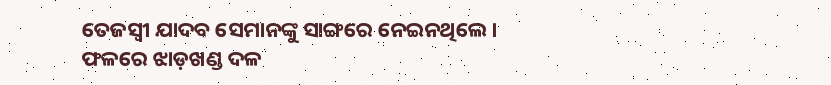ତେଜସ୍ୱୀ ଯାଦବ ସେମାନଙ୍କୁ ସାଙ୍ଗରେ ନେଇନଥିଲେ। ଫଳରେ ଝାଡ଼ଖଣ୍ଡ ଦଳ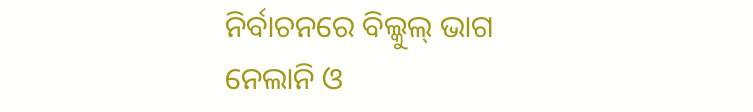ନିର୍ବାଚନରେ ବିଲ୍କୁଲ୍ ଭାଗ ନେଲାନି ଓ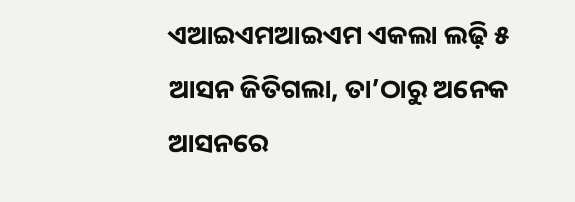ଏଆଇଏମଆଇଏମ ଏକଲା ଲଢ଼ି ୫ ଆସନ ଜିତିଗଲା, ତା’ଠାରୁ ଅନେକ ଆସନରେ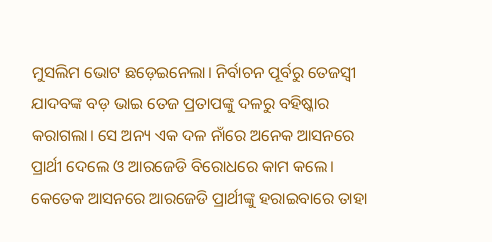ମୁସଲିମ ଭୋଟ ଛଡ଼େଇନେଲା। ନିର୍ବାଚନ ପୂର୍ବରୁ ତେଜସ୍ୱୀ ଯାଦବଙ୍କ ବଡ଼ ଭାଇ ତେଜ ପ୍ରତାପଙ୍କୁ ଦଳରୁ ବହିଷ୍କାର କରାଗଲା। ସେ ଅନ୍ୟ ଏକ ଦଳ ନାଁରେ ଅନେକ ଆସନରେ ପ୍ରାର୍ଥୀ ଦେଲେ ଓ ଆରଜେଡି ବିରୋଧରେ କାମ କଲେ। କେତେକ ଆସନରେ ଆରଜେଡି ପ୍ରାର୍ଥୀଙ୍କୁ ହରାଇବାରେ ତାହା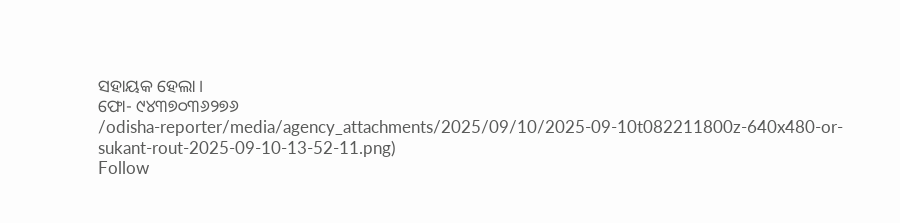ସହାୟକ ହେଲା।
ଫୋ- ୯୪୩୭୦୩୬୨୭୬
/odisha-reporter/media/agency_attachments/2025/09/10/2025-09-10t082211800z-640x480-or-sukant-rout-2025-09-10-13-52-11.png)
Follow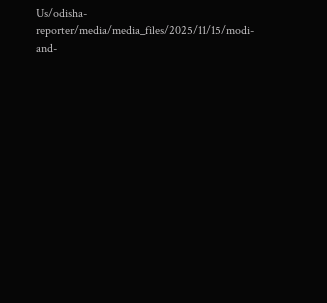Us/odisha-reporter/media/media_files/2025/11/15/modi-and-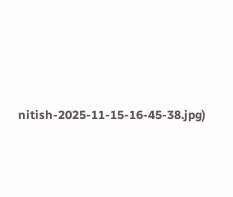nitish-2025-11-15-16-45-38.jpg)